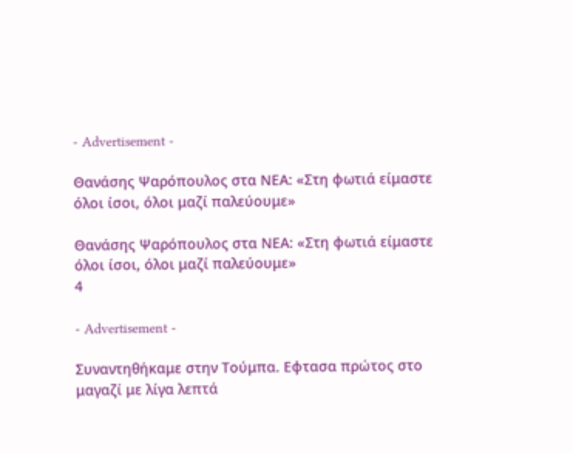- Advertisement -

Θανάσης Ψαρόπουλος στα ΝΕΑ: «Στη φωτιά είμαστε όλοι ίσοι, όλοι μαζί παλεύουμε»

Θανάσης Ψαρόπουλος στα ΝΕΑ: «Στη φωτιά είμαστε όλοι ίσοι, όλοι μαζί παλεύουμε»
4

- Advertisement -

Συναντηθήκαμε στην Τούμπα. Εφτασα πρώτος στο μαγαζί με λίγα λεπτά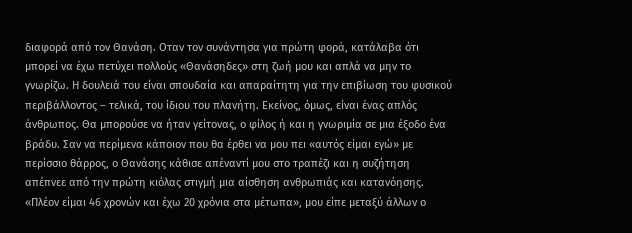διαφορά από τον Θανάση. Οταν τον συνάντησα για πρώτη φορά, κατάλαβα ότι μπορεί να έχω πετύχει πολλούς «Θανάσηδες» στη ζωή μου και απλά να μην το γνωρίζω. Η δουλειά του είναι σπουδαία και απαραίτητη για την επιβίωση του φυσικού περιβάλλοντος – τελικά, του ίδιου του πλανήτη. Εκείνος, όμως, είναι ένας απλός άνθρωπος. Θα μπορούσε να ήταν γείτονας, ο φίλος ή και η γνωριμία σε μια έξοδο ένα βράδυ. Σαν να περίμενα κάποιον που θα έρθει να μου πει «αυτός είμαι εγώ» με περίσσιο θάρρος, ο Θανάσης κάθισε απέναντί μου στο τραπέζι και η συζήτηση απέπνεε από την πρώτη κιόλας στιγμή μια αίσθηση ανθρωπιάς και κατανόησης. «Πλέον είμαι 46 χρονών και έχω 20 χρόνια στα μέτωπα», μου είπε μεταξύ άλλων ο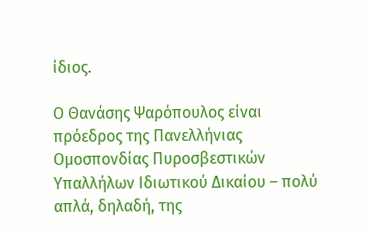ίδιος.

Ο Θανάσης Ψαρόπουλος είναι πρόεδρος της Πανελλήνιας Ομοσπονδίας Πυροσβεστικών Υπαλλήλων Ιδιωτικού Δικαίου – πολύ απλά, δηλαδή, της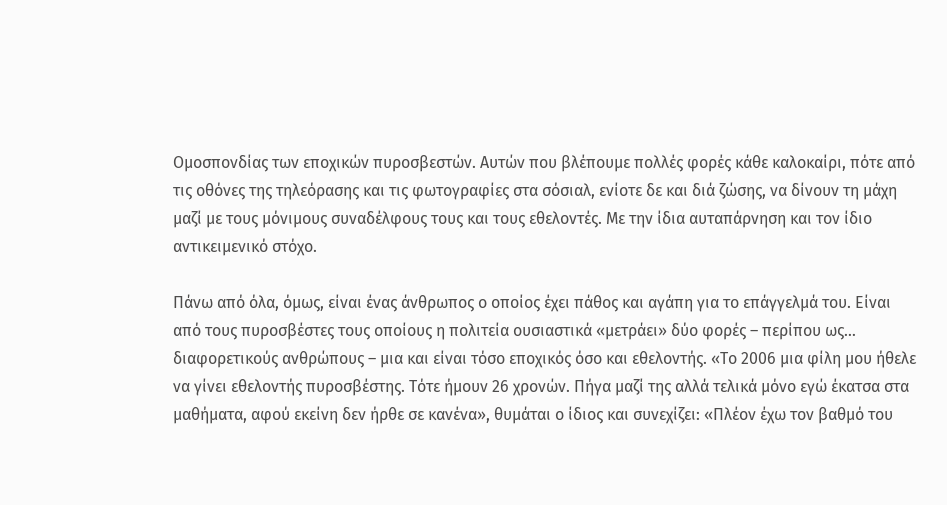Ομοσπονδίας των εποχικών πυροσβεστών. Αυτών που βλέπουμε πολλές φορές κάθε καλοκαίρι, πότε από τις οθόνες της τηλεόρασης και τις φωτογραφίες στα σόσιαλ, ενίοτε δε και διά ζώσης, να δίνουν τη μάχη μαζί με τους μόνιμους συναδέλφους τους και τους εθελοντές. Με την ίδια αυταπάρνηση και τον ίδιο αντικειμενικό στόχο.

Πάνω από όλα, όμως, είναι ένας άνθρωπος ο οποίος έχει πάθος και αγάπη για το επάγγελμά του. Είναι από τους πυροσβέστες τους οποίους η πολιτεία ουσιαστικά «μετράει» δύο φορές – περίπου ως… διαφορετικούς ανθρώπους – μια και είναι τόσο εποχικός όσο και εθελοντής. «Το 2006 μια φίλη μου ήθελε να γίνει εθελοντής πυροσβέστης. Τότε ήμουν 26 χρονών. Πήγα μαζί της αλλά τελικά μόνο εγώ έκατσα στα μαθήματα, αφού εκείνη δεν ήρθε σε κανένα», θυμάται ο ίδιος και συνεχίζει: «Πλέον έχω τον βαθμό του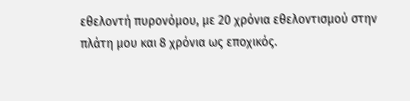εθελοντή πυρονόμου, με 20 χρόνια εθελοντισμού στην πλάτη μου και 8 χρόνια ως εποχικός.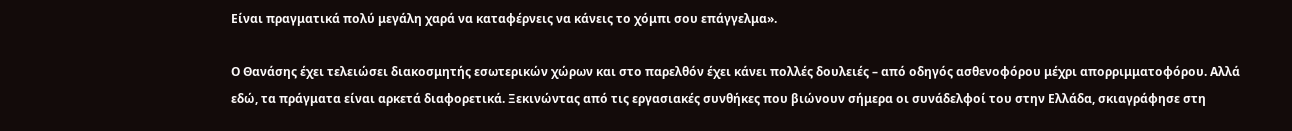Είναι πραγματικά πολύ μεγάλη χαρά να καταφέρνεις να κάνεις το χόμπι σου επάγγελμα».

Ο Θανάσης έχει τελειώσει διακοσμητής εσωτερικών χώρων και στο παρελθόν έχει κάνει πολλές δουλειές – από οδηγός ασθενοφόρου μέχρι απορριμματοφόρου. Αλλά εδώ, τα πράγματα είναι αρκετά διαφορετικά. Ξεκινώντας από τις εργασιακές συνθήκες που βιώνουν σήμερα οι συνάδελφοί του στην Ελλάδα, σκιαγράφησε στη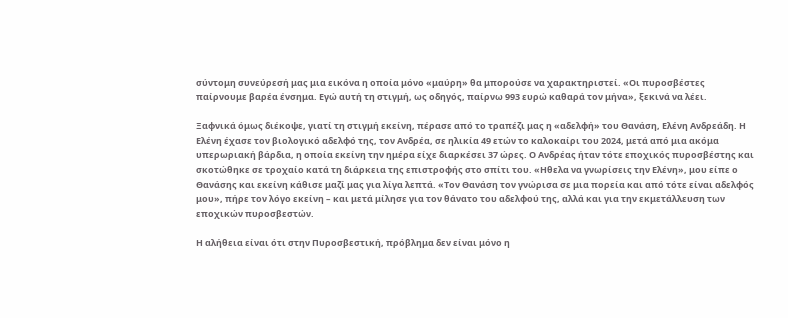σύντομη συνεύρεσή μας μια εικόνα η οποία μόνο «μαύρη» θα μπορούσε να χαρακτηριστεί. «Οι πυροσβέστες παίρνουμε βαρέα ένσημα. Εγώ αυτή τη στιγμή, ως οδηγός, παίρνω 993 ευρώ καθαρά τον μήνα», ξεκινά να λέει.

Ξαφνικά όμως διέκοψε, γιατί τη στιγμή εκείνη, πέρασε από το τραπέζι μας η «αδελφή» του Θανάση, Ελένη Ανδρεάδη. Η Ελένη έχασε τον βιολογικό αδελφό της, τον Ανδρέα, σε ηλικία 49 ετών το καλοκαίρι του 2024, μετά από μια ακόμα υπερωριακή βάρδια, η οποία εκείνη την ημέρα είχε διαρκέσει 37 ώρες. Ο Ανδρέας ήταν τότε εποχικός πυροσβέστης και σκοτώθηκε σε τροχαίο κατά τη διάρκεια της επιστροφής στο σπίτι του. «Ηθελα να γνωρίσεις την Ελένη», μου είπε ο Θανάσης και εκείνη κάθισε μαζί μας για λίγα λεπτά. «Τον Θανάση τον γνώρισα σε μια πορεία και από τότε είναι αδελφός μου», πήρε τον λόγο εκείνη – και μετά μίλησε για τον θάνατο του αδελφού της, αλλά και για την εκμετάλλευση των εποχικών πυροσβεστών.

Η αλήθεια είναι ότι στην Πυροσβεστική, πρόβλημα δεν είναι μόνο η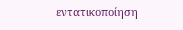εντατικοποίηση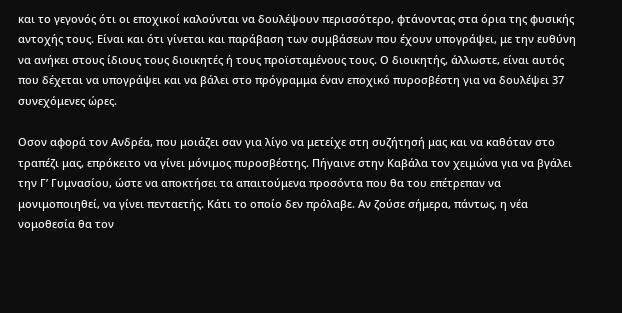και το γεγονός ότι οι εποχικοί καλούνται να δουλέψουν περισσότερο, φτάνοντας στα όρια της φυσικής αντοχής τους. Είναι και ότι γίνεται και παράβαση των συμβάσεων που έχουν υπογράψει, με την ευθύνη να ανήκει στους ίδιους τους διοικητές ή τους προϊσταμένους τους. Ο διοικητής, άλλωστε, είναι αυτός που δέχεται να υπογράψει και να βάλει στο πρόγραμμα έναν εποχικό πυροσβέστη για να δουλέψει 37 συνεχόμενες ώρες.

Οσον αφορά τον Ανδρέα, που μοιάζει σαν για λίγο να μετείχε στη συζήτησή μας και να καθόταν στο τραπέζι μας, επρόκειτο να γίνει μόνιμος πυροσβέστης. Πήγαινε στην Καβάλα τον χειμώνα για να βγάλει την Γ’ Γυμνασίου, ώστε να αποκτήσει τα απαιτούμενα προσόντα που θα του επέτρεπαν να μονιμοποιηθεί, να γίνει πενταετής. Κάτι το οποίο δεν πρόλαβε. Αν ζούσε σήμερα, πάντως, η νέα νομοθεσία θα τον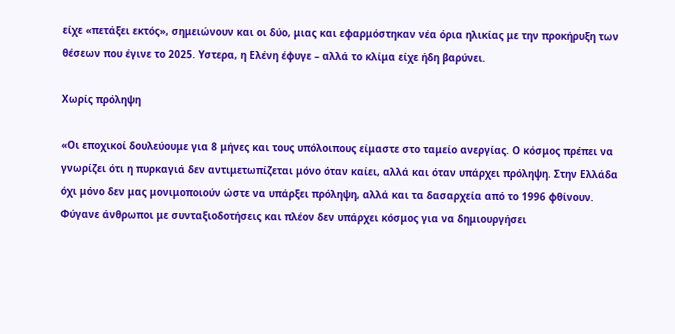είχε «πετάξει εκτός», σημειώνουν και οι δύο, μιας και εφαρμόστηκαν νέα όρια ηλικίας με την προκήρυξη των θέσεων που έγινε το 2025. Υστερα, η Ελένη έφυγε – αλλά το κλίμα είχε ήδη βαρύνει.

Χωρίς πρόληψη

«Οι εποχικοί δουλεύουμε για 8 μήνες και τους υπόλοιπους είμαστε στο ταμείο ανεργίας. Ο κόσμος πρέπει να γνωρίζει ότι η πυρκαγιά δεν αντιμετωπίζεται μόνο όταν καίει, αλλά και όταν υπάρχει πρόληψη. Στην Ελλάδα όχι μόνο δεν μας μονιμοποιούν ώστε να υπάρξει πρόληψη, αλλά και τα δασαρχεία από το 1996 φθίνουν. Φύγανε άνθρωποι με συνταξιοδοτήσεις και πλέον δεν υπάρχει κόσμος για να δημιουργήσει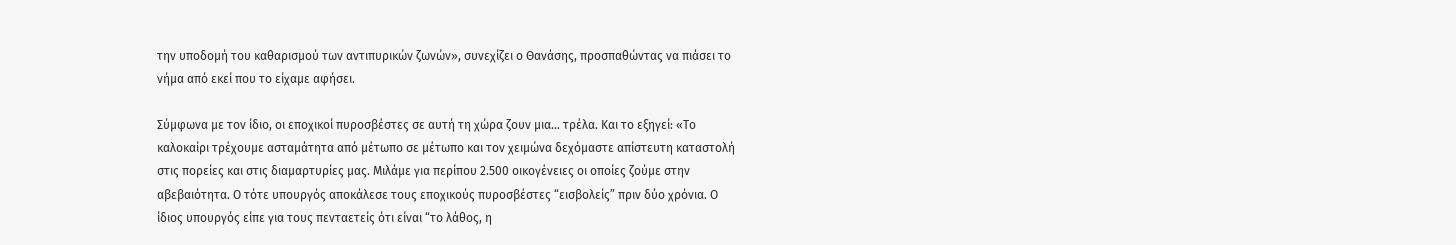την υποδομή του καθαρισμού των αντιπυρικών ζωνών», συνεχίζει ο Θανάσης, προσπαθώντας να πιάσει το νήμα από εκεί που το είχαμε αφήσει.

Σύμφωνα με τον ίδιο, οι εποχικοί πυροσβέστες σε αυτή τη χώρα ζουν μια… τρέλα. Και το εξηγεί: «Το καλοκαίρι τρέχουμε ασταμάτητα από μέτωπο σε μέτωπο και τον χειμώνα δεχόμαστε απίστευτη καταστολή στις πορείες και στις διαμαρτυρίες μας. Μιλάμε για περίπου 2.500 οικογένειες οι οποίες ζούμε στην αβεβαιότητα. Ο τότε υπουργός αποκάλεσε τους εποχικούς πυροσβέστες “εισβολείς” πριν δύο χρόνια. Ο ίδιος υπουργός είπε για τους πενταετείς ότι είναι “το λάθος, η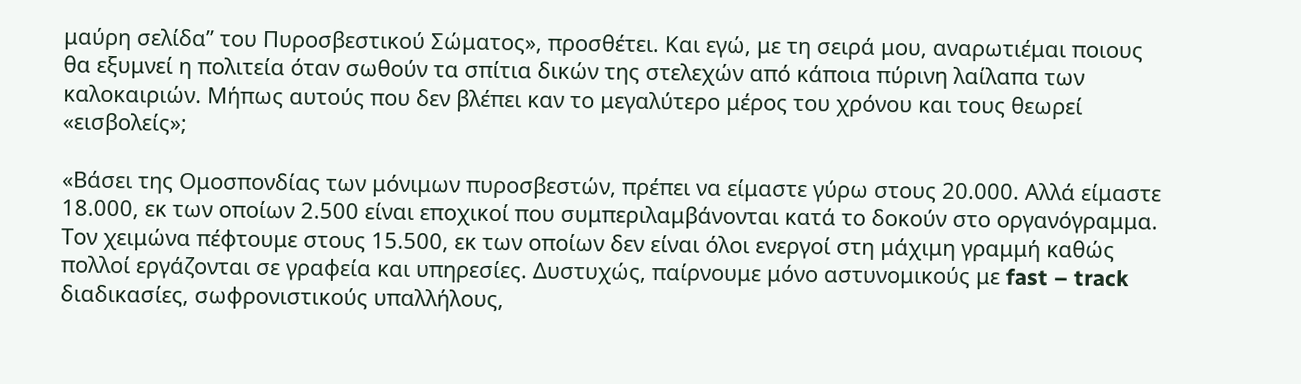μαύρη σελίδα” του Πυροσβεστικού Σώματος», προσθέτει. Και εγώ, με τη σειρά μου, αναρωτιέμαι ποιους θα εξυμνεί η πολιτεία όταν σωθούν τα σπίτια δικών της στελεχών από κάποια πύρινη λαίλαπα των καλοκαιριών. Μήπως αυτούς που δεν βλέπει καν το μεγαλύτερο μέρος του χρόνου και τους θεωρεί «εισβολείς»;

«Βάσει της Ομοσπονδίας των μόνιμων πυροσβεστών, πρέπει να είμαστε γύρω στους 20.000. Αλλά είμαστε 18.000, εκ των οποίων 2.500 είναι εποχικοί που συμπεριλαμβάνονται κατά το δοκούν στο οργανόγραμμα. Τον χειμώνα πέφτουμε στους 15.500, εκ των οποίων δεν είναι όλοι ενεργοί στη μάχιμη γραμμή καθώς πολλοί εργάζονται σε γραφεία και υπηρεσίες. Δυστυχώς, παίρνουμε μόνο αστυνομικούς με fast – track διαδικασίες, σωφρονιστικούς υπαλλήλους,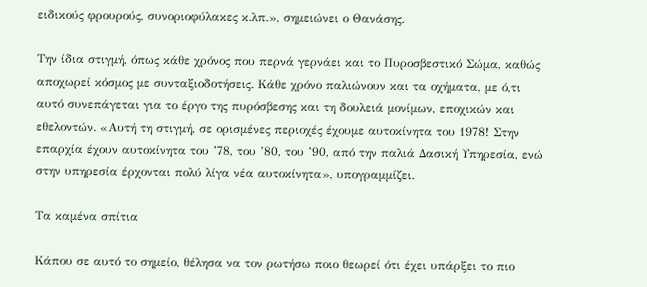ειδικούς φρουρούς, συνοριοφύλακες κ.λπ.», σημειώνει ο Θανάσης.

Την ίδια στιγμή, όπως κάθε χρόνος που περνά γερνάει και το Πυροσβεστικό Σώμα, καθώς αποχωρεί κόσμος με συνταξιοδοτήσεις. Κάθε χρόνο παλιώνουν και τα οχήματα, με ό,τι αυτό συνεπάγεται για το έργο της πυρόσβεσης και τη δουλειά μονίμων, εποχικών και εθελοντών. «Αυτή τη στιγμή, σε ορισμένες περιοχές έχουμε αυτοκίνητα του 1978! Στην επαρχία έχουν αυτοκίνητα του ’78, του ’80, του ’90, από την παλιά Δασική Υπηρεσία, ενώ στην υπηρεσία έρχονται πολύ λίγα νέα αυτοκίνητα», υπογραμμίζει.

Τα καμένα σπίτια

Κάπου σε αυτό το σημείο, θέλησα να τον ρωτήσω ποιο θεωρεί ότι έχει υπάρξει το πιο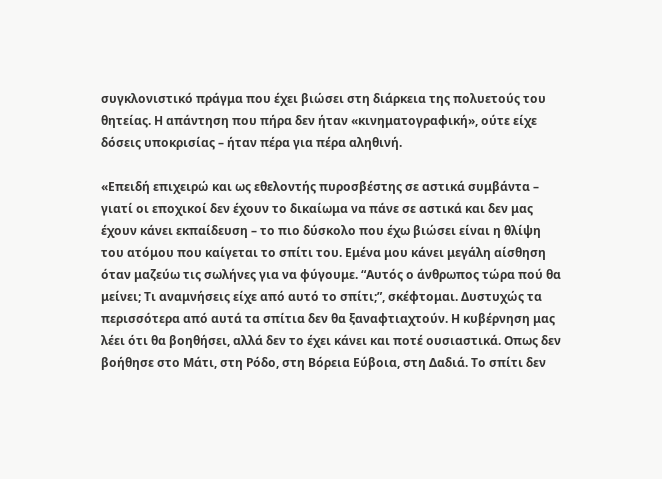συγκλονιστικό πράγμα που έχει βιώσει στη διάρκεια της πολυετούς του θητείας. Η απάντηση που πήρα δεν ήταν «κινηματογραφική», ούτε είχε δόσεις υποκρισίας – ήταν πέρα για πέρα αληθινή.

«Επειδή επιχειρώ και ως εθελοντής πυροσβέστης σε αστικά συμβάντα – γιατί οι εποχικοί δεν έχουν το δικαίωμα να πάνε σε αστικά και δεν μας έχουν κάνει εκπαίδευση – το πιο δύσκολο που έχω βιώσει είναι η θλίψη του ατόμου που καίγεται το σπίτι του. Εμένα μου κάνει μεγάλη αίσθηση όταν μαζεύω τις σωλήνες για να φύγουμε. “Αυτός ο άνθρωπος τώρα πού θα μείνει; Τι αναμνήσεις είχε από αυτό το σπίτι;”, σκέφτομαι. Δυστυχώς τα περισσότερα από αυτά τα σπίτια δεν θα ξαναφτιαχτούν. Η κυβέρνηση μας λέει ότι θα βοηθήσει, αλλά δεν το έχει κάνει και ποτέ ουσιαστικά. Οπως δεν βοήθησε στο Μάτι, στη Ρόδο, στη Βόρεια Εύβοια, στη Δαδιά. Το σπίτι δεν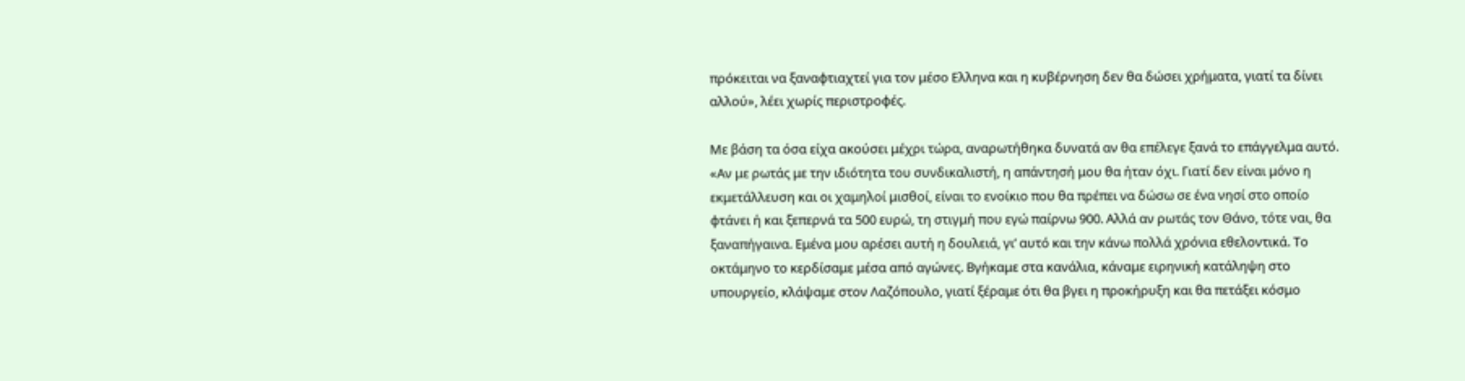πρόκειται να ξαναφτιαχτεί για τον μέσο Ελληνα και η κυβέρνηση δεν θα δώσει χρήματα, γιατί τα δίνει αλλού», λέει χωρίς περιστροφές.

Με βάση τα όσα είχα ακούσει μέχρι τώρα, αναρωτήθηκα δυνατά αν θα επέλεγε ξανά το επάγγελμα αυτό. «Αν με ρωτάς με την ιδιότητα του συνδικαλιστή, η απάντησή μου θα ήταν όχι. Γιατί δεν είναι μόνο η εκμετάλλευση και οι χαμηλοί μισθοί, είναι το ενοίκιο που θα πρέπει να δώσω σε ένα νησί στο οποίο φτάνει ή και ξεπερνά τα 500 ευρώ, τη στιγμή που εγώ παίρνω 900. Αλλά αν ρωτάς τον Θάνο, τότε ναι, θα ξαναπήγαινα. Εμένα μου αρέσει αυτή η δουλειά, γι’ αυτό και την κάνω πολλά χρόνια εθελοντικά. Το οκτάμηνο το κερδίσαμε μέσα από αγώνες. Βγήκαμε στα κανάλια, κάναμε ειρηνική κατάληψη στο υπουργείο, κλάψαμε στον Λαζόπουλο, γιατί ξέραμε ότι θα βγει η προκήρυξη και θα πετάξει κόσμο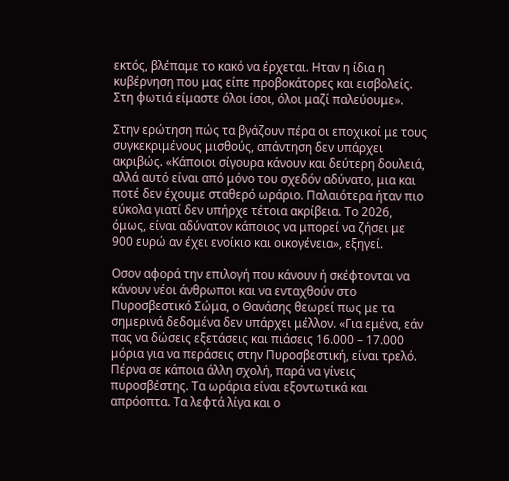εκτός, βλέπαμε το κακό να έρχεται. Ηταν η ίδια η κυβέρνηση που μας είπε προβοκάτορες και εισβολείς. Στη φωτιά είμαστε όλοι ίσοι, όλοι μαζί παλεύουμε».

Στην ερώτηση πώς τα βγάζουν πέρα οι εποχικοί με τους συγκεκριμένους μισθούς, απάντηση δεν υπάρχει ακριβώς. «Κάποιοι σίγουρα κάνουν και δεύτερη δουλειά, αλλά αυτό είναι από μόνο του σχεδόν αδύνατο, μια και ποτέ δεν έχουμε σταθερό ωράριο. Παλαιότερα ήταν πιο εύκολα γιατί δεν υπήρχε τέτοια ακρίβεια. Το 2026, όμως, είναι αδύνατον κάποιος να μπορεί να ζήσει με 900 ευρώ αν έχει ενοίκιο και οικογένεια», εξηγεί.

Οσον αφορά την επιλογή που κάνουν ή σκέφτονται να κάνουν νέοι άνθρωποι και να ενταχθούν στο Πυροσβεστικό Σώμα, ο Θανάσης θεωρεί πως με τα σημερινά δεδομένα δεν υπάρχει μέλλον. «Για εμένα, εάν πας να δώσεις εξετάσεις και πιάσεις 16.000 – 17.000 μόρια για να περάσεις στην Πυροσβεστική, είναι τρελό. Πέρνα σε κάποια άλλη σχολή, παρά να γίνεις πυροσβέστης. Τα ωράρια είναι εξοντωτικά και απρόοπτα. Τα λεφτά λίγα και ο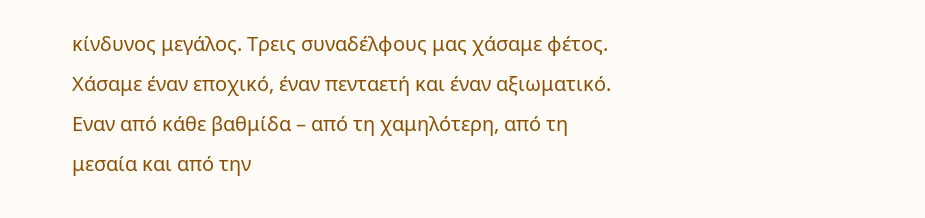κίνδυνος μεγάλος. Τρεις συναδέλφους μας χάσαμε φέτος. Χάσαμε έναν εποχικό, έναν πενταετή και έναν αξιωματικό. Εναν από κάθε βαθμίδα – από τη χαμηλότερη, από τη μεσαία και από την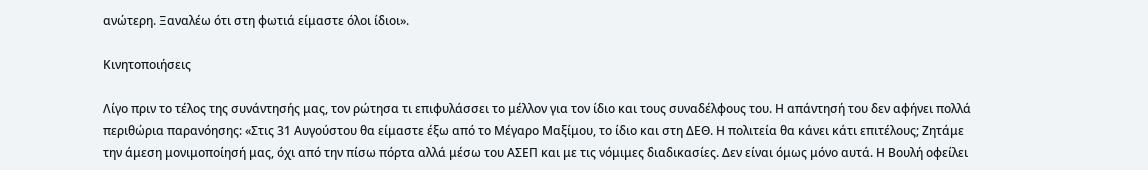ανώτερη. Ξαναλέω ότι στη φωτιά είμαστε όλοι ίδιοι».

Κινητοποιήσεις

Λίγο πριν το τέλος της συνάντησής μας, τον ρώτησα τι επιφυλάσσει το μέλλον για τον ίδιο και τους συναδέλφους του. Η απάντησή του δεν αφήνει πολλά περιθώρια παρανόησης: «Στις 31 Αυγούστου θα είμαστε έξω από το Μέγαρο Μαξίμου, το ίδιο και στη ΔΕΘ. Η πολιτεία θα κάνει κάτι επιτέλους; Ζητάμε την άμεση μονιμοποίησή μας, όχι από την πίσω πόρτα αλλά μέσω του ΑΣΕΠ και με τις νόμιμες διαδικασίες. Δεν είναι όμως μόνο αυτά. Η Βουλή οφείλει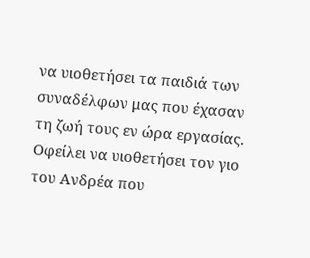να υιοθετήσει τα παιδιά των συναδέλφων μας που έχασαν τη ζωή τους εν ώρα εργασίας. Οφείλει να υιοθετήσει τον γιο του Ανδρέα που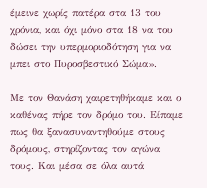έμεινε χωρίς πατέρα στα 13 του χρόνια, και όχι μόνο στα 18 να του δώσει την υπερμοριοδότηση για να μπει στο Πυροσβεστικό Σώμα».

Με τον Θανάση χαιρετηθήκαμε και ο καθένας πήρε τον δρόμο του. Είπαμε πως θα ξανασυναντηθούμε στους δρόμους, στηρίζοντας τον αγώνα τους. Και μέσα σε όλα αυτά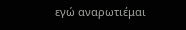εγώ αναρωτιέμαι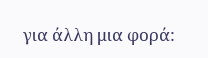για άλλη μια φορά: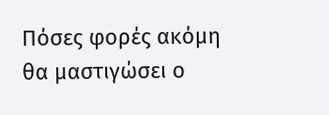Πόσες φορές ακόμη θα μαστιγώσει ο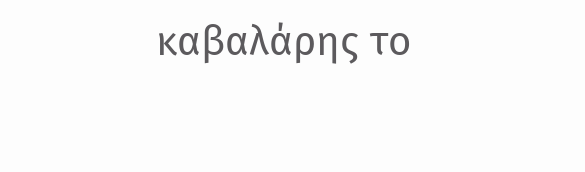καβαλάρης το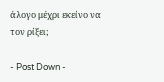άλογο μέχρι εκείνο να τον ρίξει;

- Post Down -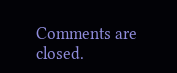Comments are closed.